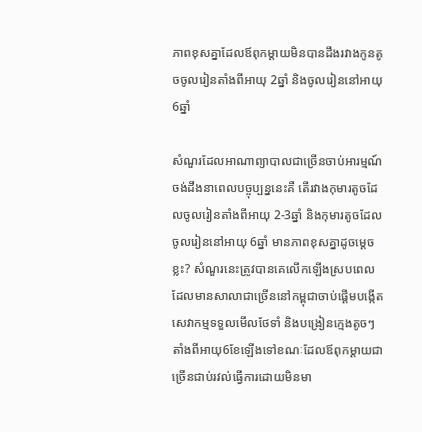ភាពខុសគ្នាដែលឪពុកម្តាយមិនបានដឹងរវាងកូនតូចចូលរៀនតាំងពីអាយុ 2ឆ្នាំ និងចូលរៀននៅអាយុ 6ឆ្នាំ

សំណួរដែលអាណាព្យាបាលជាច្រើនចាប់អារម្មណ៍ចង់ដឹងនាពេលបច្ចុប្បន្ននេះគឺ តើរវាងកុមារតូចដែលចូលរៀនតាំងពីអាយុ 2-3ឆ្នាំ និងកុមារតូចដែលចូលរៀននៅអាយុ 6ឆ្នាំ មានភាពខុសគ្នាដូចម្តេចខ្លះ? សំណួរនេះត្រូវបានគេលើកឡើងស្របពេលដែលមានសាលាជាច្រើននៅកម្ពុជាចាប់ផ្តើមបង្កើតសេវាកម្មទទួលមើលថែទាំ និងបង្រៀនក្មេងតូចៗតាំងពីអាយុ6ខែឡើងទៅខណៈដែលឪពុកម្តាយជាច្រើនជាប់រវល់ធ្វើការដោយមិនមា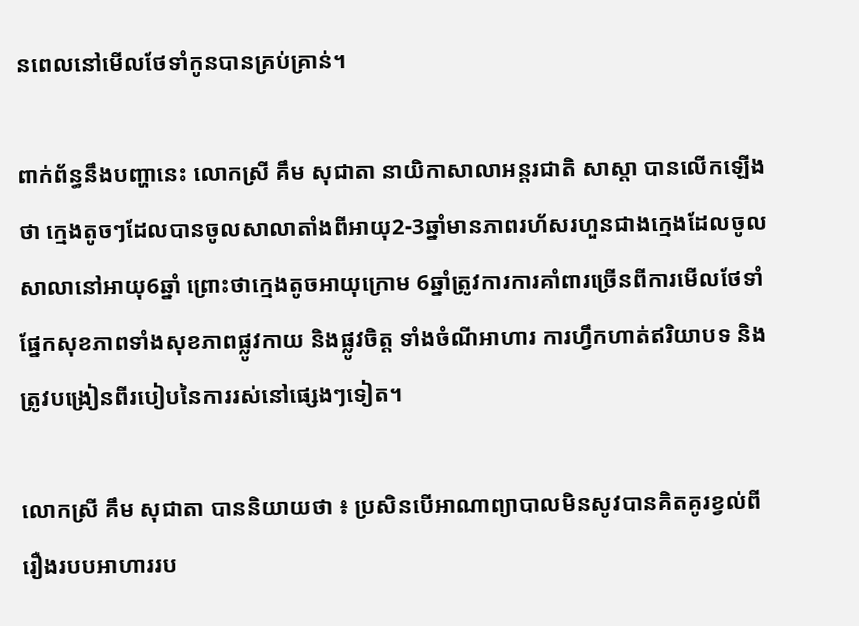នពេលនៅមើលថែទាំកូនបានគ្រប់គ្រាន់។

ពាក់ព័ន្ធនឹងបញ្ហានេះ លោកស្រី គឹម សុជាតា នាយិកាសាលាអន្តរជាតិ សាស្តា បានលើកឡើងថា ក្មេងតូចៗដែលបានចូលសាលាតាំងពីអាយុ2-3ឆ្នាំមានភាពរហ័សរហួនជាងក្មេងដែលចូលសាលានៅអាយុ6ឆ្នាំ ព្រោះថាក្មេងតូចអាយុក្រោម 6ឆ្នាំត្រូវការការគាំពារច្រើនពីការមើលថែទាំផ្នែកសុខភាពទាំងសុខភាពផ្លូវកាយ និងផ្លូវចិត្ត ទាំងចំណីអាហារ ការហ្វឹកហាត់ឥរិយាបទ និងត្រូវបង្រៀនពីរបៀបនៃការរស់នៅផ្សេងៗទៀត។

លោកស្រី គឹម សុជាតា បាននិយាយថា ៖ ប្រសិនបើអាណាព្យាបាលមិនសូវបានគិតគូរខ្វល់ពីរឿងរបបអាហាររប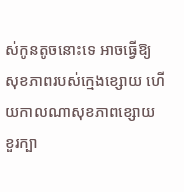ស់កូនតូចនោះទេ អាចធ្វើឱ្យសុខភាពរបស់ក្មេងខ្សោយ ហើយកាលណាសុខភាពខ្សោយ ខួរក្បា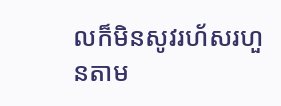លក៏មិនសូវរហ័សរហួនតាម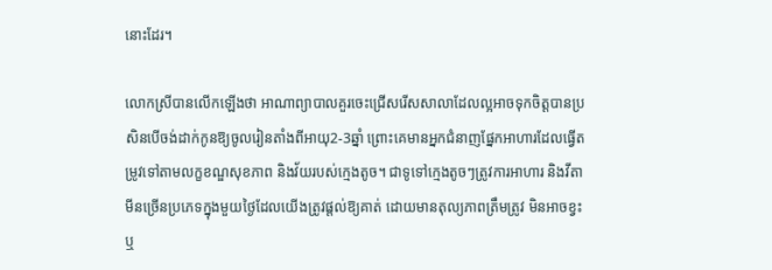នោះដែរ។

លោកស្រីបានលើកឡើងថា អាណាព្យាបាលគួរចេះជ្រើសរើសសាលាដែលល្អអាចទុកចិត្តបានប្រសិនបើចង់ដាក់កូនឱ្យចូលរៀនតាំងពីអាយុ2-3ឆ្នាំ ព្រោះគេមានអ្នកជំនាញផ្នែកអាហារដែលធ្វើតម្រូវទៅតាមលក្ខខណ្ឌសុខភាព និងវ័យរបស់ក្មេងតូច។ ជាទូទៅក្មេងតូចៗត្រូវការអាហារ និងវីតាមីនច្រើនប្រភេទក្នុងមួយថ្ងៃដែលយើងត្រូវផ្តល់ឱ្យគាត់ ដោយមានតុល្យភាពត្រឹមត្រូវ មិនអាចខ្វះ ឬ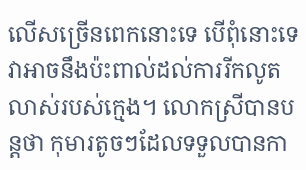លើសច្រើនពេកនោះទេ បើពុំនោះទេ វាអាចនឹងប៉ះពាល់ដល់ការរីកលូតលាស់របស់ក្មេង។ លោកស្រីបានបន្តថា កុមារតូចៗដែលទទួលបានកា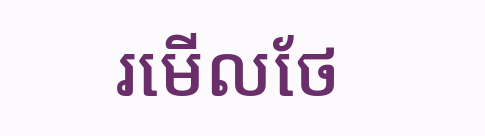រមើលថែ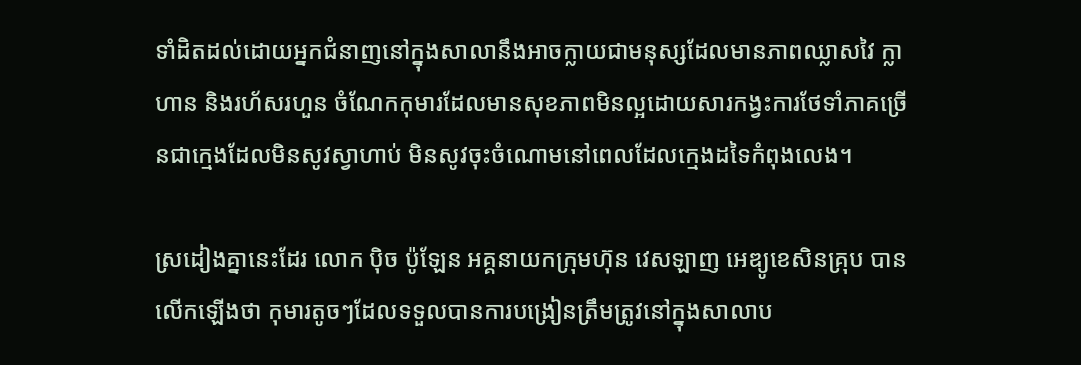ទាំដិតដល់ដោយអ្នកជំនាញនៅក្នុងសាលានឹងអាចក្លាយជាមនុស្សដែលមានភាពឈ្លាសវៃ ក្លាហាន និងរហ័សរហួន ចំណែកកុមារដែលមានសុខភាពមិនល្អដោយសារកង្វះការថែទាំភាគច្រើនជាក្មេងដែលមិនសូវស្វាហាប់ មិនសូវចុះចំណោមនៅពេលដែលក្មេងដទៃកំពុងលេង។

ស្រដៀងគ្នានេះដែរ លោក ប៉ិច ប៉ូឡែន អគ្គនាយកក្រុមហ៊ុន វេសឡាញ អេឌ្យូខេសិនគ្រុប បានលើកឡើងថា កុមារតូចៗដែលទទួលបានការបង្រៀនត្រឹមត្រូវនៅក្នុងសាលាប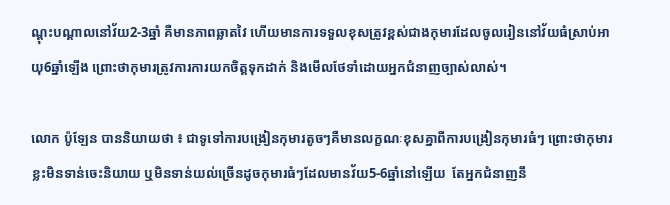ណ្តុះបណ្តាលនៅវ័យ2-3ឆ្នាំ គឺមានភាពឆ្លាតវៃ ហើយមានការទទួលខុសត្រូវខ្ពស់ជាងកុមារដែលចូលរៀននៅវ័យធំស្រាប់អាយុ6ឆ្នាំឡើង ព្រោះថាកុមារត្រូវការការយកចិត្តទុកដាក់ និងមើលថែទាំដោយអ្នកជំនាញច្បាស់លាស់។

លោក ប៉ូឡែន បាននិយាយថា ៖ ជាទូទៅការបង្រៀនកុមារតូចៗគឺមានលក្ខណៈខុសគ្នាពីការបង្រៀនកុមារធំៗ ព្រោះថាកុមារខ្លះមិនទាន់ចេះនិយាយ ឬមិនទាន់យល់ច្រើនដូចកុមារធំៗដែលមានវ័យ5-6ឆ្នាំនៅឡើយ  តែអ្នកជំនាញនឹ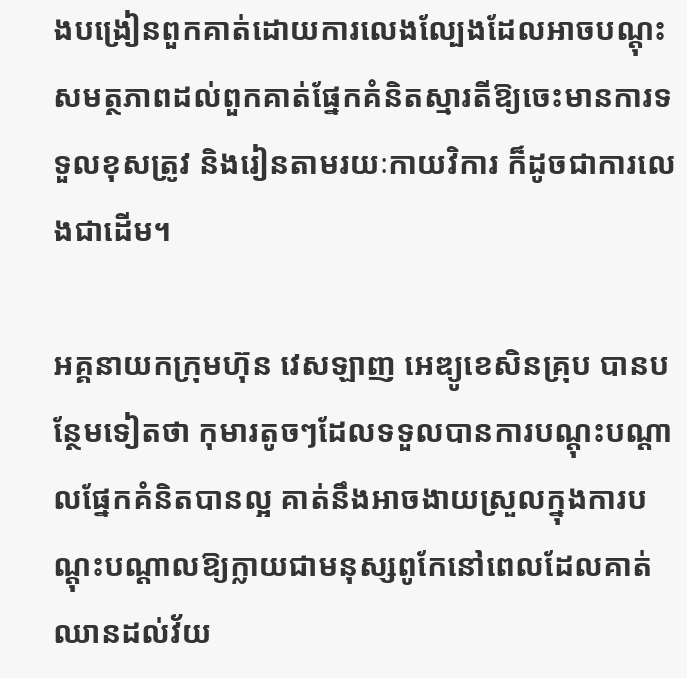ងបង្រៀនពួកគាត់ដោយការលេងល្បែងដែលអាចបណ្តុះសមត្ថភាពដល់ពួកគាត់ផ្នែកគំនិតស្មារតីឱ្យចេះមានការទទួលខុសត្រូវ និងរៀនតាមរយៈកាយវិការ ក៏ដូចជាការលេងជាដើម។

អគ្គនាយកក្រុមហ៊ុន វេសឡាញ អេឌ្យូខេសិនគ្រុប បានបន្ថែមទៀតថា កុមារតូចៗដែលទទួលបានការបណ្តុះបណ្តាលផ្នែកគំនិតបានល្អ គាត់នឹងអាចងាយស្រួលក្នុងការបណ្តុះបណ្តាលឱ្យក្លាយជាមនុស្សពូកែនៅពេលដែលគាត់ឈានដល់វ័យ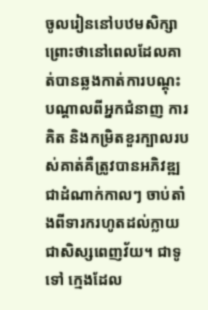ចូលរៀននៅបឋមសិក្សា ព្រោះថានៅពេលដែលគាត់បានឆ្លងកាត់ការបណ្តុះបណ្តាលពីអ្នកជំនាញ ការគិត និងកម្រិតខួរក្បាលរបស់គាត់គឺត្រូវបានអភិវឌ្ឍជាដំណាក់កាលៗ ចាប់តាំងពីទារករហូតដល់ក្លាយជាសិស្សពេញវ័យ។ ជាទូទៅ ក្មេងដែល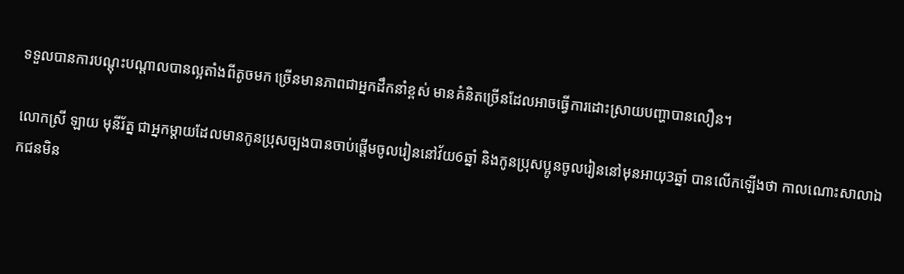ទទួលបានការបណ្តុះបណ្តាលបានល្អតាំងពីតូចមក ច្រើនមានភាពជាអ្នកដឹកនាំខ្ពស់ មានគំនិតច្រើនដែលអាចធ្វើការដោះស្រាយបញ្ហាបានលឿន។

លោកស្រី ឡាយ មុនីរ័ត្ន ជាអ្នកម្តាយដែលមានកូនប្រុសច្បងបានចាប់ផ្តើមចូលរៀននៅវ័យ6ឆ្នាំ និងកូនប្រុសប្អូនចូលរៀននៅមុនអាយុ3ឆ្នាំ បានលើកឡើងថា កាលណោះសាលាឯកជនមិន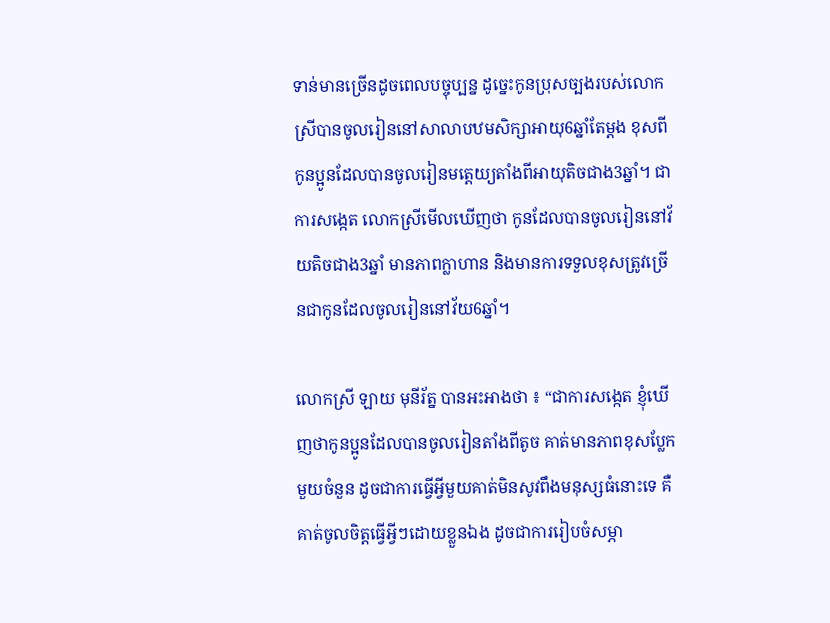ទាន់មានច្រើនដូចពេលបច្ចុប្បន្ន ដូច្នេះកូនប្រុសច្បងរបស់លោកស្រីបានចូលរៀននៅសាលាបឋមសិក្សាអាយុ6ឆ្នាំតែម្តង ខុសពីកូនប្អូនដែលបានចូលរៀនមត្តេយ្យតាំងពីអាយុតិចជាង3ឆ្នាំ។ ជាការសង្កេត លោកស្រីមើលឃើញថា កូនដែលបានចូលរៀននៅវ័យតិចជាង3ឆ្នាំ មានភាពក្លាហាន និងមានការទទួលខុសត្រូវច្រើនជាកូនដែលចូលរៀននៅវ័យ6ឆ្នាំ។

លោកស្រី ឡាយ មុនីរ័ត្ន បានអះអាងថា ៖ “ជាការសង្កេត ខ្ញុំឃើញថាកូនប្អូនដែលបានចូលរៀនតាំងពីតូច គាត់មានភាពខុសប្លែកមួយចំនួន ដូចជាការធ្វើអ្វីមួយគាត់មិនសូវពឹងមនុស្សធំនោះទេ គឺគាត់ចូលចិត្តធ្វើអ្វីៗដោយខ្លួនឯង ដូចជាការរៀបចំសម្ភា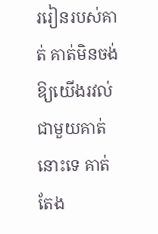ររៀនរបស់គាត់ គាត់មិនចង់ឱ្យយើងរវល់ជាមួយគាត់នោះទេ គាត់តែង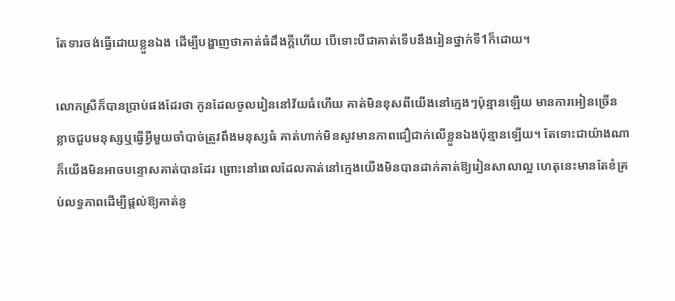តែទារចង់ធ្វើដោយខ្លួនឯង ដើម្បីបង្ហាញថាគាត់ធំដឹងក្តីហើយ បើទោះបីជាគាត់ទើបនឹងរៀនថ្នាក់ទី1ក៏ដោយ។

លោកស្រីក៏បានប្រាប់ផងដែរថា កូនដែលចូលរៀននៅវ័យធំហើយ គាត់មិនខុសពីយើងនៅក្មេងៗប៉ុន្មានឡើយ មានការអៀនច្រើន ខ្លាចជួបមនុស្សឬធ្វើអ្វីមួយចាំបាច់ត្រូវពឹងមនុស្សធំ គាត់ហាក់មិនសូវមានភាពជឿជាក់លើខ្លួនឯងប៉ុន្មានឡើយ។ តែទោះជាយ៉ាងណាក៏យើងមិនអាចបន្ទោសគាត់បានដែរ ព្រោះនៅពេលដែលគាត់នៅក្មេងយើងមិនបានដាក់គាត់ឱ្យរៀនសាលាល្អ ហេតុនេះមានតែខំគ្រប់លទ្ធភាពដើម្បីផ្តល់ឱ្យគាត់នូ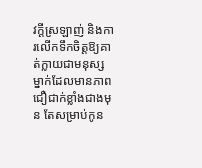វក្តីស្រឡាញ់ និងការលើកទឹកចិត្តឱ្យគាត់ក្លាយជាមនុស្សម្នាក់ដែលមានភាពជឿជាក់ខ្លាំងជាងមុន តែសម្រាប់កូន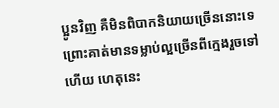ប្អូនវិញ គឺមិនពិបាកនិយាយច្រើននោះទេ ព្រោះគាត់មានទម្លាប់ល្អច្រើនពីក្មេងរួចទៅហើយ ហេតុនេះ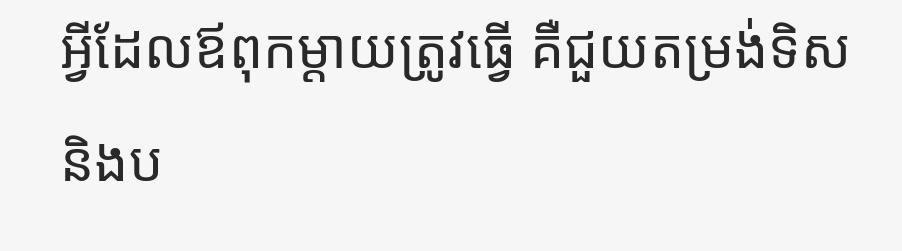អ្វីដែលឪពុកម្តាយត្រូវធ្វើ គឺជួយតម្រង់ទិស និងប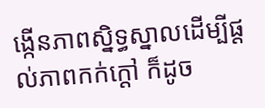ង្កើនភាពស្និទ្ធស្នាលដើម្បីផ្តល់ភាពកក់ក្តៅ ក៏ដូច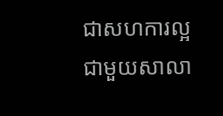ជាសហការល្អជាមួយសាលា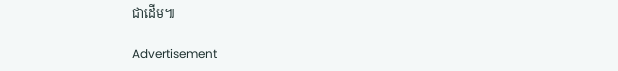ជាដើម៕

Advertisement